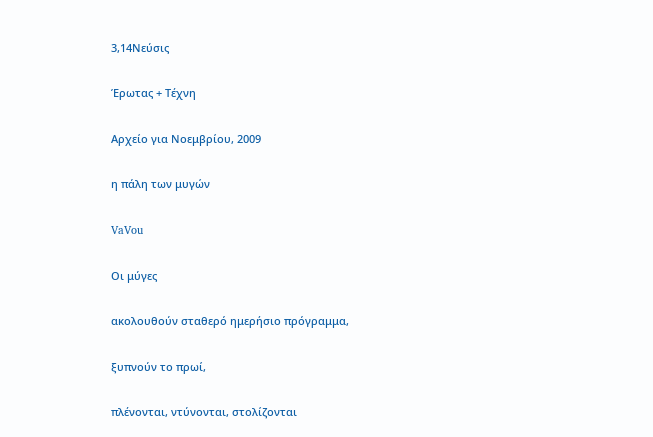3,14Νεύσις

Έρωτας + Τέχνη

Αρχείο για Νοεμβρίου, 2009

η πάλη των μυγών

VaVou

Oι μύγες

ακολουθούν σταθερό ημερήσιο πρόγραμμα,

ξυπνούν το πρωί,

πλένονται, ντύνονται, στολίζονται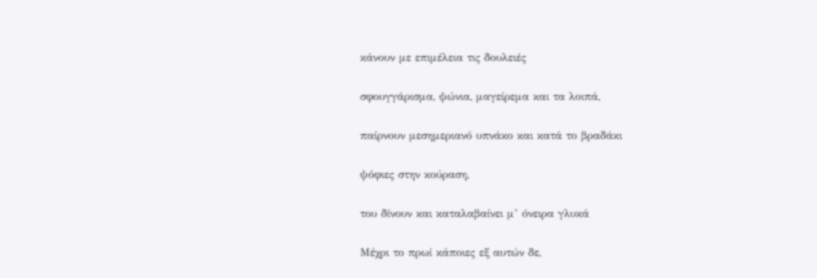κάνουν με επιμέλεια τις δουλειές

σφουγγάρισμα, ψώνια, μαγείρεμα και τα λοιπά,

παίρνουν μεσημεριανό υπνάκο και κατά το βραδάκι

ψόφιες στην κούραση,

του δίνουν και καταλαβαίνει μ’ όνειρα γλυκά

Μέχρι το πρωί κάποιες εξ αυτών δε,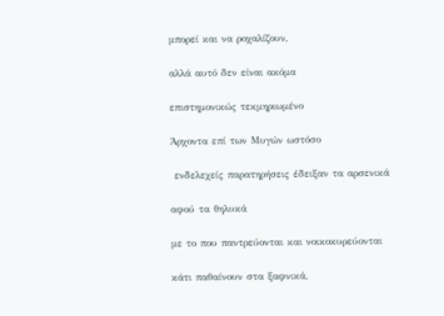μπορεί και να ροχαλίζουν,

αλλά αυτό δεν είναι ακόμα

επιστημονικώς τεκμηριωμένο

Άρχοντα επί των Μυγών ωστόσο

 ενδελεχείς παρατηρήσεις έδειξαν τα αρσενικά

αφού τα θηλυκά

με το που παντρεύονται και νοικοκυρεύονται

κάτι παθαίνουν στα ξαφνικά,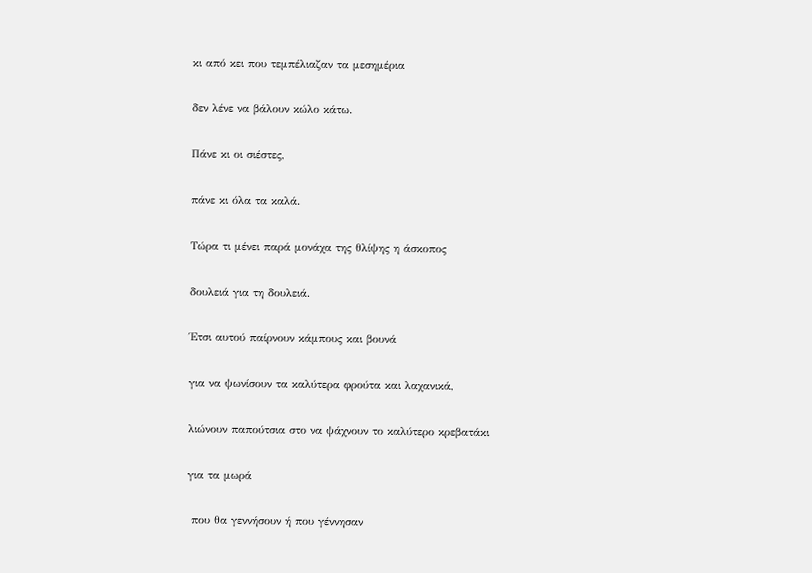κι από κει που τεμπέλιαζαν τα μεσημέρια

δεν λένε να βάλουν κώλο κάτω.

Πάνε κι οι σιέστες,

πάνε κι όλα τα καλά.

Τώρα τι μένει παρά μονάχα της θλίψης η άσκοπος

δουλειά για τη δουλειά.

Έτσι αυτού παίρνουν κάμπους και βουνά

για να ψωνίσουν τα καλύτερα φρούτα και λαχανικά,

λιώνουν παπούτσια στο να ψάχνουν το καλύτερο κρεβατάκι

για τα μωρά

 που θα γεννήσουν ή που γέννησαν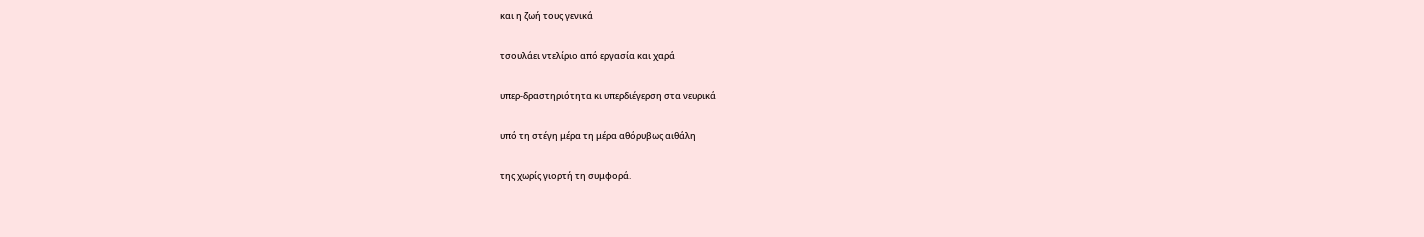και η ζωή τους γενικά

τσουλάει ντελίριο από εργασία και χαρά

υπερ-δραστηριότητα κι υπερδιέγερση στα νευρικά

υπό τη στέγη μέρα τη μέρα αθόρυβως αιθάλη

της χωρίς γιορτή τη συμφορά.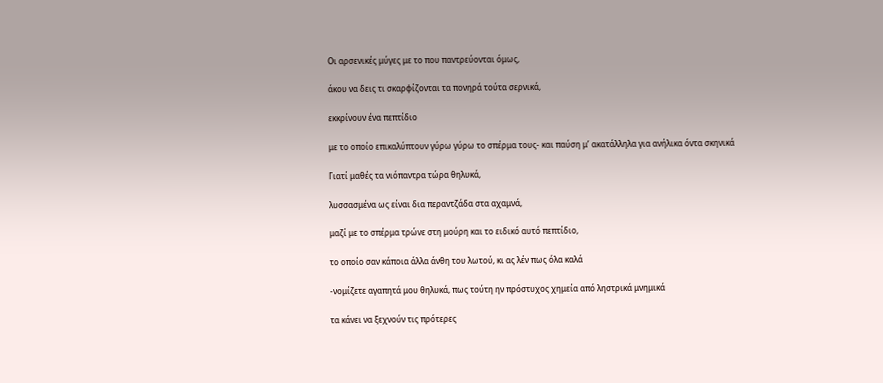Οι αρσενικές μύγες με το που παντρεύονται όμως,

άκου να δεις τι σκαρφίζονται τα πονηρά τούτα σερνικά,

εκκρίνουν ένα πεπτίδιο

με το οποίο επικαλύπτουν γύρω γύρω το σπέρμα τους- και παύση μ’ ακατάλληλα για ανήλικα όντα σκηνικά

Γιατί μαθές τα νιόπαντρα τώρα θηλυκά,

λυσσασμένα ως είναι δια περαντζάδα στα αχαμνά,

μαζί με το σπέρμα τρώνε στη μούρη και το ειδικό αυτό πεπτίδιο,

το οποίο σαν κάποια άλλα άνθη του λωτού, κι ας λέν πως όλα καλά

-νομίζετε αγαπητά μου θηλυκά, πως τούτη ην πρόστυχος χημεία από ληστρικά μνημικά

τα κάνει να ξεχνούν τις πρότερες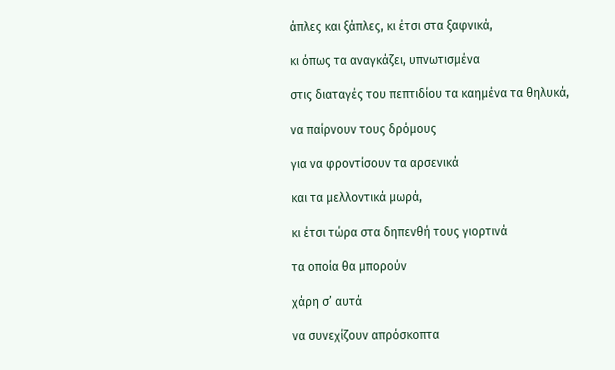άπλες και ξάπλες, κι έτσι στα ξαφνικά,

κι όπως τα αναγκάζει, υπνωτισμένα

στις διαταγές του πεπτιδίου τα καημένα τα θηλυκά,

να παίρνουν τους δρόμους

για να φροντίσουν τα αρσενικά

και τα μελλοντικά μωρά,

κι έτσι τώρα στα δηπενθή τους γιορτινά

τα οποία θα μπορούν

χάρη σ’ αυτά

να συνεχίζουν απρόσκοπτα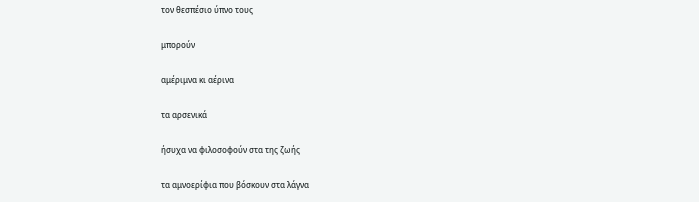τον θεσπέσιο ύπνο τους

μπορούν

αμέριμνα κι αέρινα

τα αρσενικά

ήσυχα να φιλοσοφούν στα της ζωής

τα αμνοερίφια που βόσκουν στα λάγνα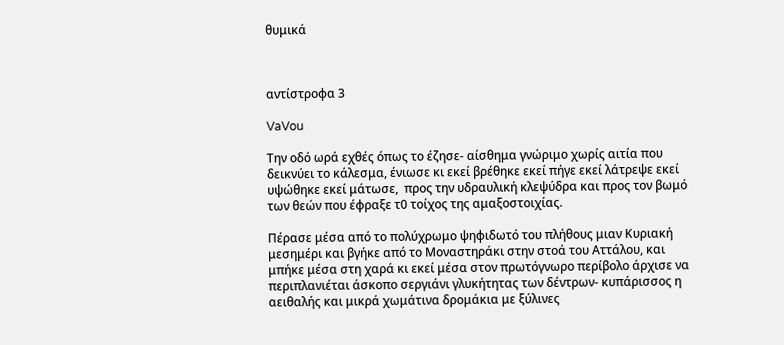θυμικά



αντίστροφα 3

VaVou

Την οδό ωρά εχθές όπως το έζησε- αίσθημα γνώριμο χωρίς αιτία που δεικνύει το κάλεσμα, ένιωσε κι εκεί βρέθηκε εκεί πήγε εκεί λάτρεψε εκεί υψώθηκε εκεί μάτωσε,  προς την υδραυλική κλεψύδρα και προς τον βωμό των θεών που έφραξε τ0 τοίχος της αμαξοστοιχίας.

Πέρασε μέσα από το πολύχρωμο ψηφιδωτό του πλήθους μιαν Κυριακή μεσημέρι και βγήκε από το Μοναστηράκι στην στοά του Αττάλου, και μπήκε μέσα στη χαρά κι εκεί μέσα στον πρωτόγνωρο περίβολο άρχισε να περιπλανιέται άσκοπο σεργιάνι γλυκήτητας των δέντρων- κυπάρισσος η αειθαλής και μικρά χωμάτινα δρομάκια με ξύλινες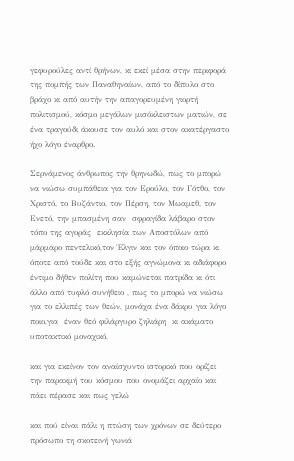γεφυρούλες αντί θρήνων, κι εκεί μέσα στην περιφορά της πομπής των Παναθηναίων, από το δίπυλο στο βράχο κι από αυτήν την απαγορευμένη γιορτή πολιτισμού, κόσμο μεγάλων μισόκλειστων ματιών, σε ένα τραγούδι άκουσε τον αυλό και στον ακατέργαστο ήχο λόγο έναρθρο.

Σερνάμενος άνθρωπος την θρηνωδώ, πως το μπορώ να νιώσω συμπάθεια για τον Ερούλο, τον Γότθο, τον Χριστό, το Βυζάντιο, τον Πέρση, τον Μωαμεθ, τον Ενετό, την μπασμένη σαν  σφραγίδα λάβαρο στον τόπο της αγοράς  εκκλησία των Αποστόλων από μάρμαρο πεντελικό,τον Έλγιν και τον όποιο τώρα κι όποτε από τούδε και στο εξής αγνώμονα κι αδιάφορο έντιμο δήθεν πολίτη που καμώνεται πατρίδα κι ότι άλλο από τυφλό συνήθειο , πως το μπορώ να νιώσω για το ελλιπές των θεών, μονάχα ένα δάκρυ για λόγο ποιο,για  έναν θεό φιλάργυρο ζηλιάρη  κι ακάματο υποτακτικό μοναχικό,

και για εκείνον τον αναίσχυντο ιστορικό που ορίζει την παρακμή του κόσμου που ονομάζει αρχαίο και πάει πέρασε και πως γελώ

και πού είναι πάλι η πτώση των χρόνων σε δεύτερο πρόσωπο τη σκοτεινή γωνιά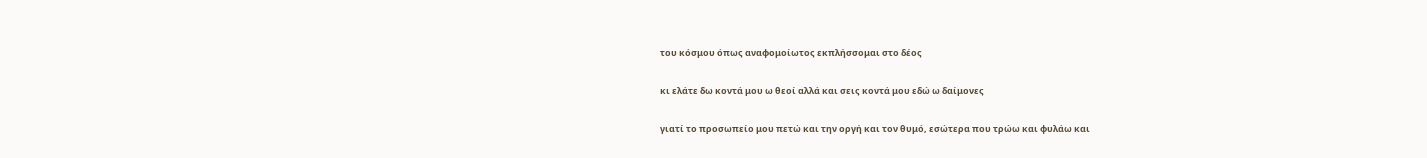του κόσμου όπως αναφομοίωτος εκπλήσσομαι στο δέος

κι ελάτε δω κοντά μου ω θεοί αλλά και σεις κοντά μου εδώ ω δαίμονες

γιατί το προσωπείο μου πετώ και την οργή και τον θυμό, εσώτερα που τρώω και φυλάω και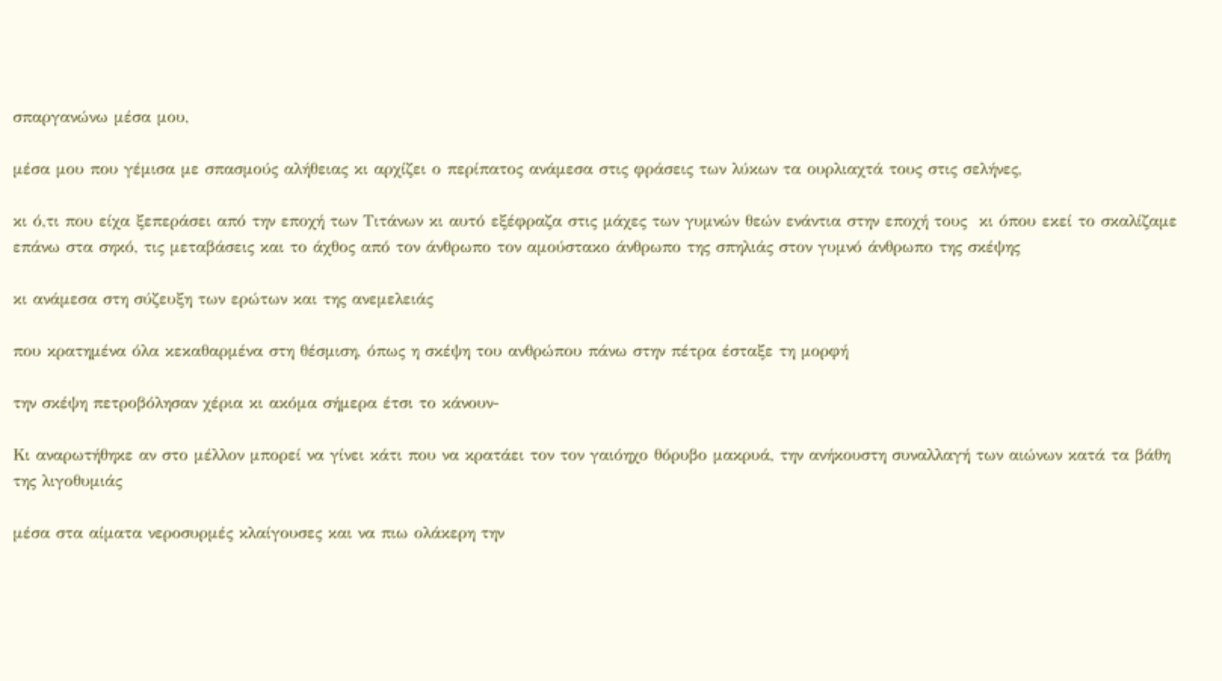σπαργανώνω μέσα μου,

μέσα μου που γέμισα με σπασμούς αλήθειας κι αρχίζει ο περίπατος ανάμεσα στις φράσεις των λύκων τα ουρλιαχτά τους στις σελήνες,

κι ό,τι που είχα ξεπεράσει από την εποχή των Τιτάνων κι αυτό εξέφραζα στις μάχες των γυμνών θεών ενάντια στην εποχή τους  κι όπου εκεί το σκαλίζαμε επάνω στα σηκό, τις μεταβάσεις και το άχθος από τον άνθρωπο τον αμούστακο άνθρωπο της σπηλιάς στον γυμνό άνθρωπο της σκέψης

κι ανάμεσα στη σύζευξη των ερώτων και της ανεμελειάς

που κρατημένα όλα κεκαθαρμένα στη θέσμιση, όπως η σκέψη του ανθρώπου πάνω στην πέτρα έσταξε τη μορφή

την σκέψη πετροβόλησαν χέρια κι ακόμα σήμερα έτσι το κάνουν-

Κι αναρωτήθηκε αν στο μέλλον μπορεί να γίνει κάτι που να κρατάει τον τον γαιόηχο θόρυβο μακρυά, την ανήκουστη συναλλαγή των αιώνων κατά τα βάθη της λιγοθυμιάς

μέσα στα αίματα νεροσυρμές κλαίγουσες και να πιω ολάκερη την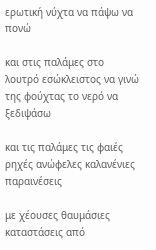ερωτική νύχτα να πάψω να πονώ

και στις παλάμες στο λουτρό εσώκλειστος να γινώ της φούχτας το νερό να ξεδιψάσω

και τις παλάμες τις φαιές ρηχές ανώφελες καλανένιες παραινέσεις

με χέουσες θαυμάσιες καταστάσεις από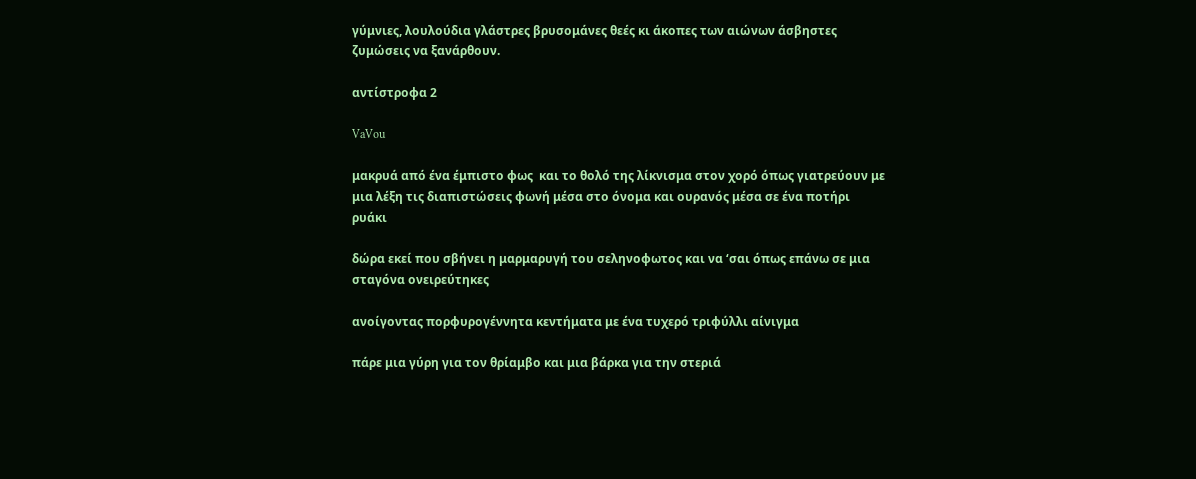γύμνιες, λουλούδια γλάστρες βρυσομάνες θεές κι άκοπες των αιώνων άσβηστες ζυμώσεις να ξανάρθουν.

αντίστροφα 2

VaVou

μακρυά από ένα έμπιστο φως  και το θολό της λίκνισμα στον χορό όπως γιατρεύουν με μια λέξη τις διαπιστώσεις φωνή μέσα στο όνομα και ουρανός μέσα σε ένα ποτήρι ρυάκι

δώρα εκεί που σβήνει η μαρμαρυγή του σεληνοφωτος και να ‘σαι όπως επάνω σε μια σταγόνα ονειρεύτηκες

ανοίγοντας πορφυρογέννητα κεντήματα με ένα τυχερό τριφύλλι αίνιγμα

πάρε μια γύρη για τον θρίαμβο και μια βάρκα για την στεριά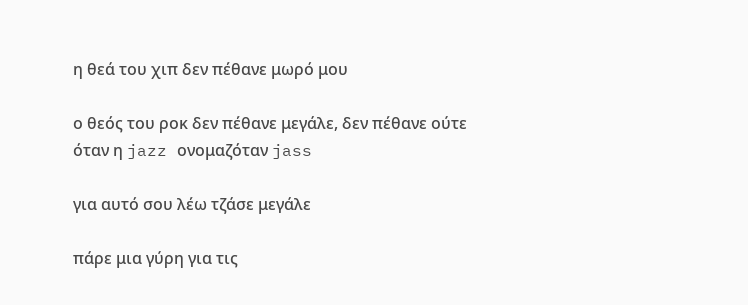η θεά του χιπ δεν πέθανε μωρό μου

ο θεός του ροκ δεν πέθανε μεγάλε, δεν πέθανε ούτε όταν η jazz ονομαζόταν jass

για αυτό σου λέω τζάσε μεγάλε

πάρε μια γύρη για τις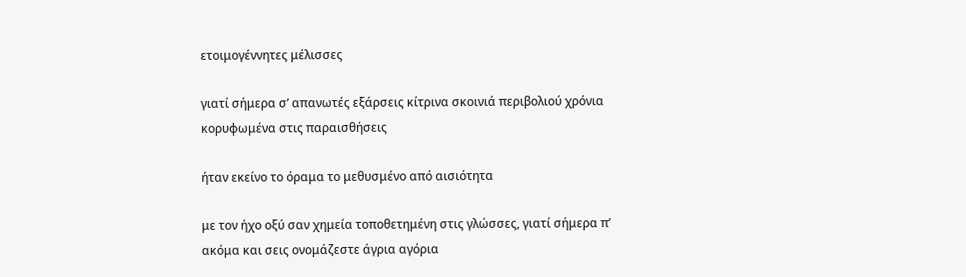ετοιμογέννητες μέλισσες

γιατί σήμερα σ’ απανωτές εξάρσεις κίτρινα σκοινιά περιβολιού χρόνια κορυφωμένα στις παραισθήσεις

ήταν εκείνο το όραμα το μεθυσμένο από αισιότητα

με τον ήχο οξύ σαν χημεία τοποθετημένη στις γλώσσες, γιατί σήμερα π’ ακόμα και σεις ονομάζεστε άγρια αγόρια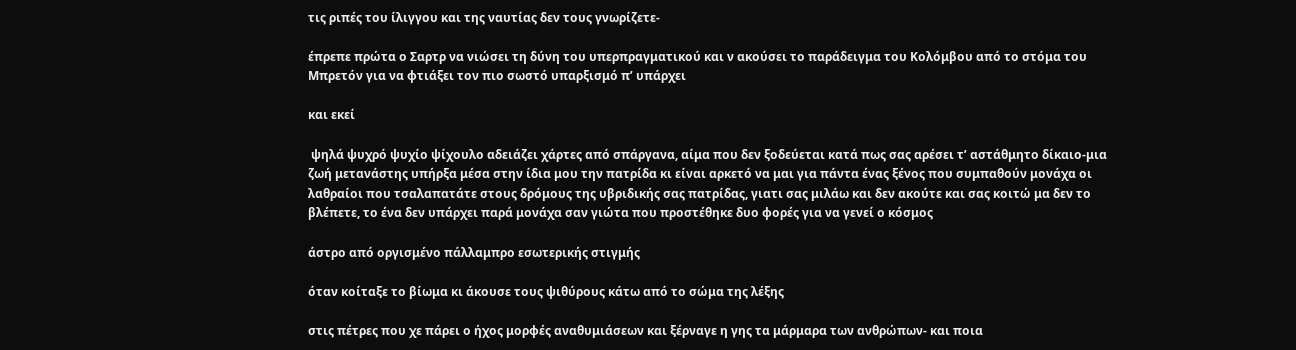τις ριπές του ίλιγγου και της ναυτίας δεν τους γνωρίζετε-

έπρεπε πρώτα ο Σαρτρ να νιώσει τη δύνη του υπερπραγματικού και ν ακούσει το παράδειγμα του Κολόμβου από το στόμα του Μπρετόν για να φτιάξει τον πιο σωστό υπαρξισμό π’ υπάρχει

και εκεί

 ψηλά ψυχρό ψυχίο ψίχουλο αδειάζει χάρτες από σπάργανα, αίμα που δεν ξοδεύεται κατά πως σας αρέσει τ’ αστάθμητο δίκαιο-μια ζωή μετανάστης υπήρξα μέσα στην ίδια μου την πατρίδα κι είναι αρκετό να μαι για πάντα ένας ξένος που συμπαθούν μονάχα οι λαθραίοι που τσαλαπατάτε στους δρόμους της υβριδικής σας πατρίδας, γιατι σας μιλάω και δεν ακούτε και σας κοιτώ μα δεν το βλέπετε, το ένα δεν υπάρχει παρά μονάχα σαν γιώτα που προστέθηκε δυο φορές για να γενεί ο κόσμος

άστρο από οργισμένο πάλλαμπρο εσωτερικής στιγμής

όταν κοίταξε το βίωμα κι άκουσε τους ψιθύρους κάτω από το σώμα της λέξης

στις πέτρες που χε πάρει ο ήχος μορφές αναθυμιάσεων και ξέρναγε η γης τα μάρμαρα των ανθρώπων- και ποια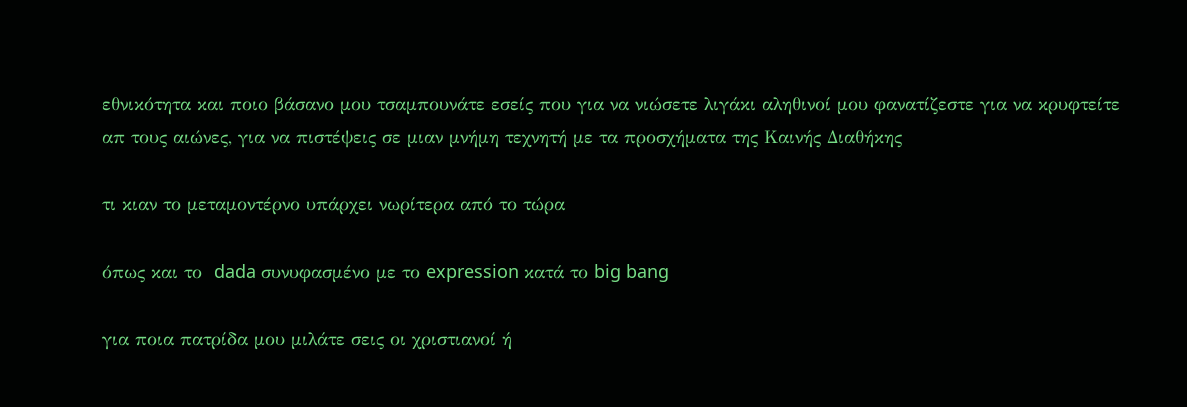εθνικότητα και ποιο βάσανο μου τσαμπουνάτε εσείς που για να νιώσετε λιγάκι αληθινοί μου φανατίζεστε για να κρυφτείτε απ τους αιώνες, για να πιστέψεις σε μιαν μνήμη τεχνητή με τα προσχήματα της Καινής Διαθήκης

τι κιαν το μεταμοντέρνο υπάρχει νωρίτερα από το τώρα

όπως και το  dada συνυφασμένο με το expression κατά το big bang

για ποια πατρίδα μου μιλάτε σεις οι χριστιανοί ή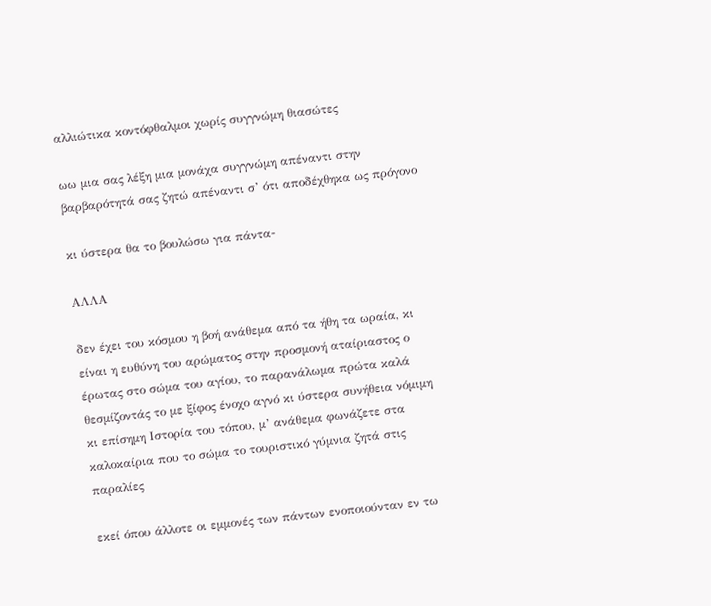αλλιώτικα κοντόφθαλμοι χωρίς συγγνώμη θιασώτες

ωω μια σας λέξη μια μονάχα συγγνώμη απέναντι στην βαρβαρότητά σας ζητώ απέναντι σ’ ότι αποδέχθηκα ως πρόγονο

κι ύστερα θα το βουλώσω για πάντα-

ΑΛΛΑ

δεν έχει του κόσμου η βοή ανάθεμα από τα ήθη τα ωραία, κι είναι η ευθύνη του αρώματος στην προσμονή αταίριαστος ο έρωτας στο σώμα του αγίου, το παρανάλωμα πρώτα καλά θεσμίζοντάς το με ξίφος ένοχο αγνό κι ύστερα συνήθεια νόμιμη κι επίσημη Ιστορία του τόπου, μ’ ανάθεμα φωνάζετε στα καλοκαίρια που το σώμα το τουριστικό γύμνια ζητά στις παραλίες

εκεί όπου άλλοτε οι εμμονές των πάντων ενοποιούνταν εν τω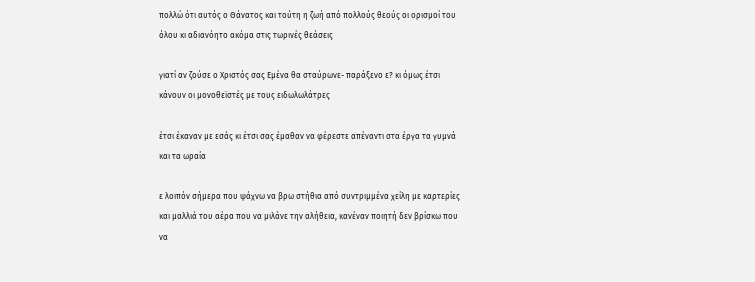πολλώ ότι αυτός ο Θάνατος και τούτη η ζωή από πολλούς θεούς οι ορισμοί του όλου κι αδιανόητο ακόμα στις τωρινές θεάσεις

γιατί αν ζούσε ο Χριστός σας Εμένα θα σταύρωνε- παράξενο ε? κι όμως έτσι κάνουν οι μονοθεϊστές με τους ειδωλωλάτρες

έτσι έκαναν με εσάς κι έτσι σας έμαθαν να φέρεστε απέναντι στα έργα τα γυμνά και τα ωραία

ε λοιπόν σήμερα που ψάχνω να βρω στήθια από συντριμμένα χείλη με καρτερίες και μαλλιά του αέρα που να μιλάνε την αλήθεια, κανέναν ποιητή δεν βρίσκω που να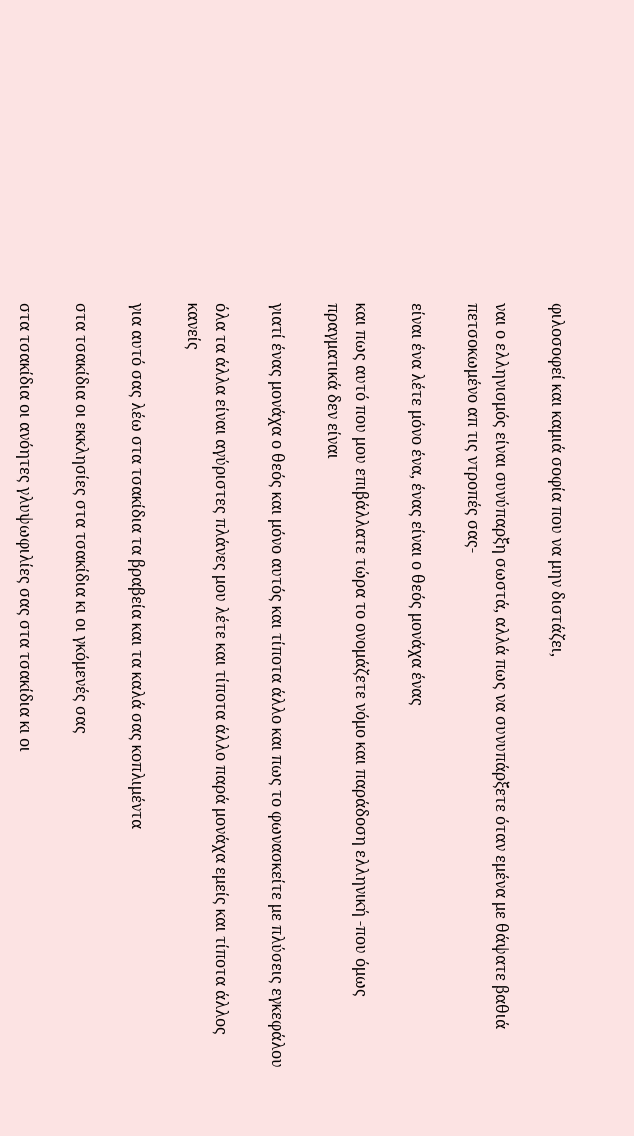φιλοσοφεί και καμιά σοφία που να μην διστάζει,

ναι ο ελληνισμός είναι συνύπαρξη σωστά, αλλά πως να συνυπάρξετε όταν εμένα με θάψατε βαθιά πετσοκωμένο απ τις ντροπές σας-

είναι ένα λέτε μόνο ένα, ένας είναι ο θεός μονάχα ένας

και πως αυτό που μου επιβάλλατε τώρα το ονομάζετε νόμο και παράδοση ελληνική -που όμως πραγματικά δεν είναι

γιατί ένας μονάχα ο θεός και μόνο αυτός και τίποτα άλλο και πως το φωνασκείτε με πλύσεις εγκεφάλου

όλα τα άλλα είναι αγύριστες πλάνες μου λέτε και τίποτα άλλο παρά μονάχα εμείς και τίποτα άλλος κανείς

για αυτό σας λέω στα τσακίδια τα βραβεία και τα καλά σας κοπλιμέντα

στα τσακίδια οι εκκλησίες στα τσακίδια κι οι γκόμενές σας

στα τσακίδια οι ανόητες γλυψωφιλίες σας στα τσακίδια κι οι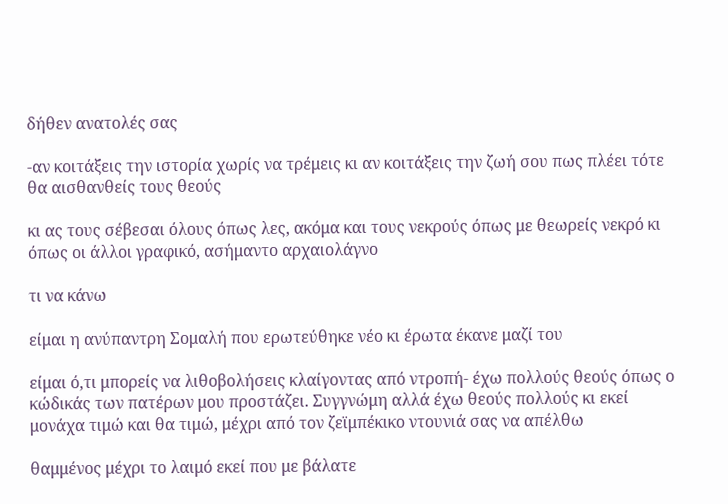δήθεν ανατολές σας

-αν κοιτάξεις την ιστορία χωρίς να τρέμεις κι αν κοιτάξεις την ζωή σου πως πλέει τότε θα αισθανθείς τους θεούς

κι ας τους σέβεσαι όλους όπως λες, ακόμα και τους νεκρούς όπως με θεωρείς νεκρό κι όπως οι άλλοι γραφικό, ασήμαντο αρχαιολάγνο

τι να κάνω

είμαι η ανύπαντρη Σομαλή που ερωτεύθηκε νέο κι έρωτα έκανε μαζί του

είμαι ό,τι μπορείς να λιθοβολήσεις κλαίγοντας από ντροπή- έχω πολλούς θεούς όπως ο κώδικάς των πατέρων μου προστάζει. Συγγνώμη αλλά έχω θεούς πολλούς κι εκεί μονάχα τιμώ και θα τιμώ, μέχρι από τον ζεϊμπέκικο ντουνιά σας να απέλθω

θαμμένος μέχρι το λαιμό εκεί που με βάλατε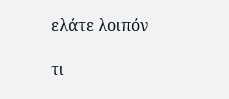ελάτε λοιπόν

τι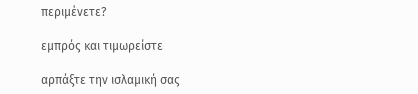περιμένετε?

εμπρός και τιμωρείστε

αρπάξτε την ισλαμική σας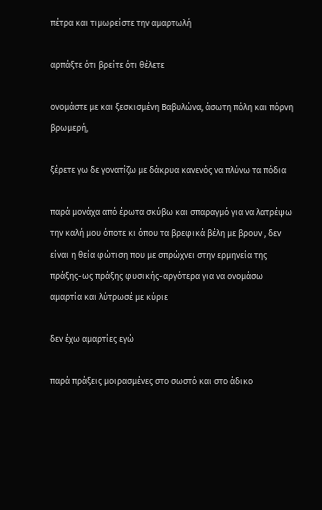πέτρα και τιμωρείστε την αμαρτωλή

αρπάξτε ότι βρείτε ότι θέλετε

ονομάστε με και ξεσκισμένη Βαβυλώνα, άσωτη πόλη και πόρνη βρωμερή,

ξέρετε γω δε γονατίζω με δάκρυα κανενός να πλύνω τα πόδια

παρά μονάχα από έρωτα σκύβω και σπαραγμό για να λατρέψω την καλή μου όποτε κι όπου τα βρεφικά βέλη με βρουν , δεν είναι η θεία φώτιση που με σπρώχνει στην ερμηνεία της πράξης-ως πράξης φυσικής-αργότερα για να ονομάσω αμαρτία και λύτρωσέ με κύριε

δεν έχω αμαρτίες εγώ

παρά πράξεις μοιρασμένες στο σωστό και στο άδικο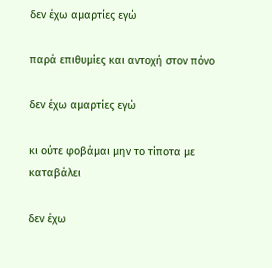δεν έχω αμαρτίες εγώ

παρά επιθυμίες και αντοχή στον πόνο

δεν έχω αμαρτίες εγώ

κι ούτε φοβάμαι μην το τίποτα με καταβάλει

δεν έχω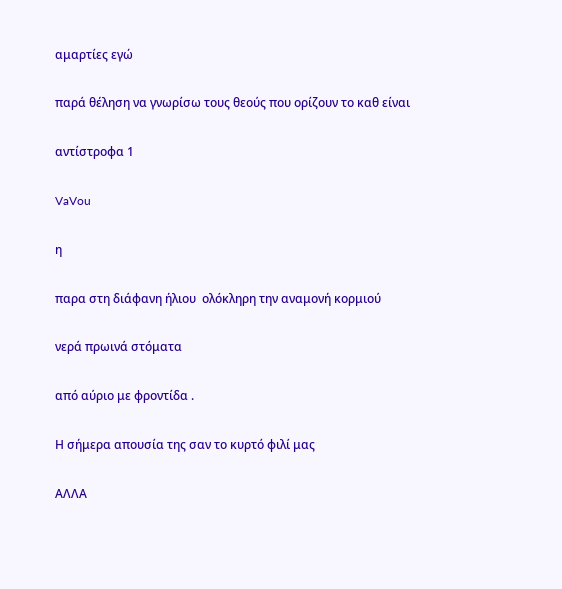αμαρτίες εγώ

παρά θέληση να γνωρίσω τους θεούς που ορίζουν το καθ είναι

αντίστροφα 1

VaVou

η

παρα στη διάφανη ήλιου  ολόκληρη την αναμονή κορμιού

νερά πρωινά στόματα

από αύριο με φροντίδα .

Η σήμερα απουσία της σαν το κυρτό φιλί μας

ΑΛΛΑ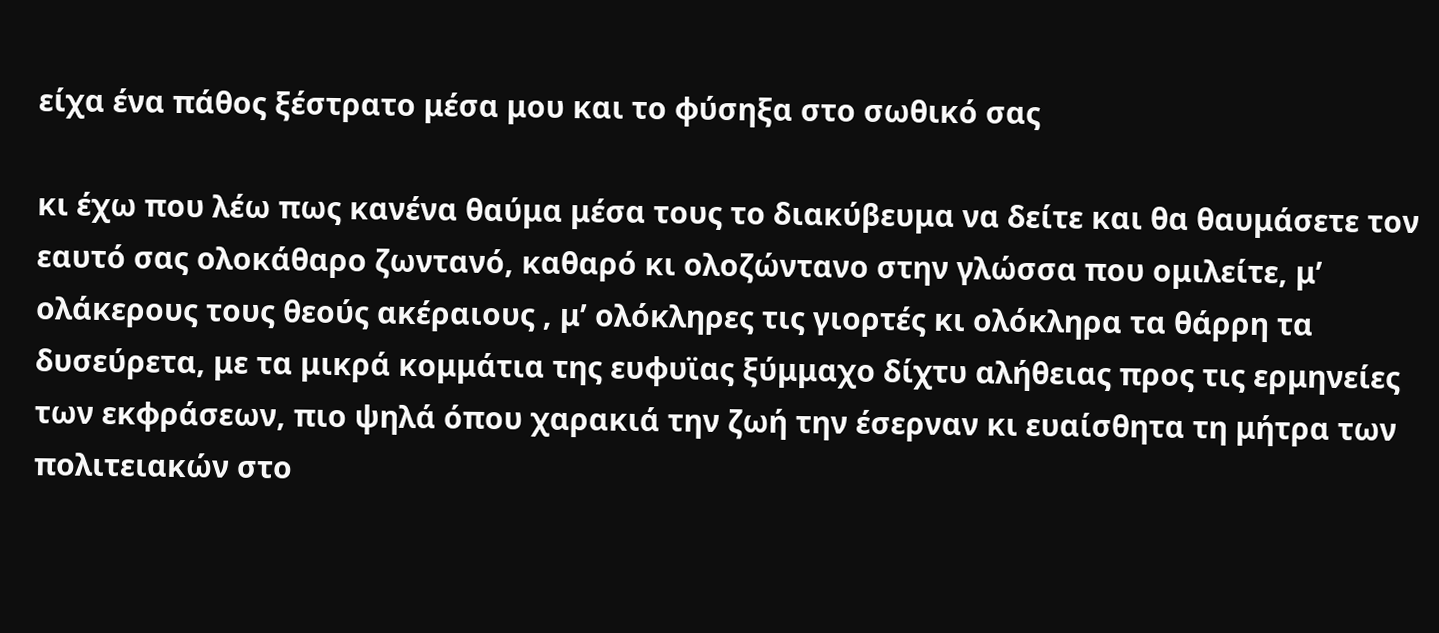είχα ένα πάθος ξέστρατο μέσα μου και το φύσηξα στο σωθικό σας

κι έχω που λέω πως κανένα θαύμα μέσα τους το διακύβευμα να δείτε και θα θαυμάσετε τον εαυτό σας ολοκάθαρο ζωντανό, καθαρό κι ολοζώντανο στην γλώσσα που ομιλείτε, μ’ ολάκερους τους θεούς ακέραιους , μ’ ολόκληρες τις γιορτές κι ολόκληρα τα θάρρη τα δυσεύρετα, με τα μικρά κομμάτια της ευφυϊας ξύμμαχο δίχτυ αλήθειας προς τις ερμηνείες των εκφράσεων, πιο ψηλά όπου χαρακιά την ζωή την έσερναν κι ευαίσθητα τη μήτρα των πολιτειακών στο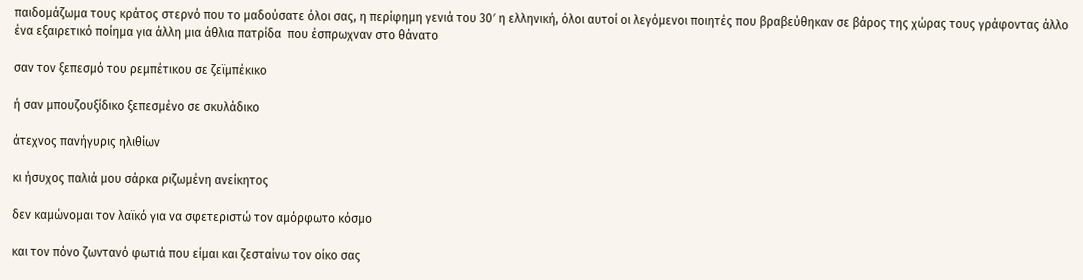παιδομάζωμα τους κράτος στερνό που το μαδούσατε όλοι σας, η περίφημη γενιά του 30′ η ελληνική, όλοι αυτοί οι λεγόμενοι ποιητές που βραβεύθηκαν σε βάρος της χώρας τους γράφοντας άλλο ένα εξαιρετικό ποίημα για άλλη μια άθλια πατρίδα  που έσπρωχναν στο θάνατο

σαν τον ξεπεσμό του ρεμπέτικου σε ζεϊμπέκικο

ή σαν μπουζουξίδικο ξεπεσμένο σε σκυλάδικο

άτεχνος πανήγυρις ηλιθίων

κι ήσυχος παλιά μου σάρκα ριζωμένη ανείκητος

δεν καμώνομαι τον λαϊκό για να σφετεριστώ τον αμόρφωτο κόσμο

και τον πόνο ζωντανό φωτιά που είμαι και ζεσταίνω τον οίκο σας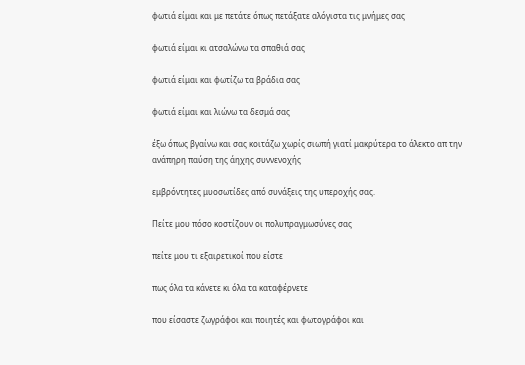φωτιά είμαι και με πετάτε όπως πετάξατε αλόγιστα τις μνήμες σας

φωτιά είμαι κι ατσαλώνω τα σπαθιά σας

φωτιά είμαι και φωτίζω τα βράδια σας

φωτιά είμαι και λιώνω τα δεσμά σας

έξω όπως βγαίνω και σας κοιτάζω χωρίς σιωπή γιατί μακρύτερα το άλεκτο απ την ανάπηρη παύση της άηχης συννενοχής

εμβρόντητες μυοσωτίδες από συνάξεις της υπεροχής σας.

Πείτε μου πόσο κοστίζουν οι πολυπραγμωσύνες σας

πείτε μου τι εξαιρετικοί που είστε

πως όλα τα κάνετε κι όλα τα καταφέρνετε

που είσαστε ζωγράφοι και ποιητές και φωτογράφοι και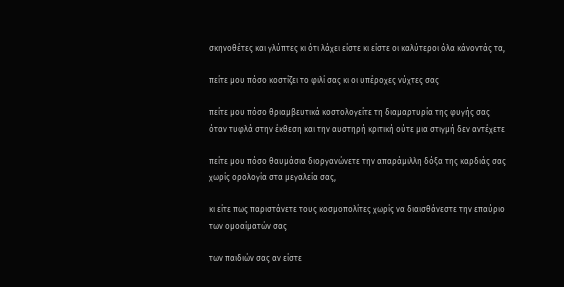σκηνοθέτες και γλύπτες κι ότι λάχει είστε κι είστε οι καλύτεροι όλα κάνοντάς τα,

πείτε μου πόσο κοστίζει το φιλί σας κι οι υπέροχες νύχτες σας

πείτε μου πόσο θριαμβευτικά κοστολογείτε τη διαμαρτυρία της φυγής σας όταν τυφλά στην έκθεση και την αυστηρή κριτική ούτε μια στιγμή δεν αντέχετε

πείτε μου πόσο θαυμάσια διοργανώνετε την απαράμιλλη δόξα της καρδιάς σας χωρίς ορολογία στα μεγαλεία σας,

κι είτε πως παριστάνετε τους κοσμοπολίτες χωρίς να διαισθάνεστε την επαύριο των ομοαίματών σας

των παιδιών σας αν είστε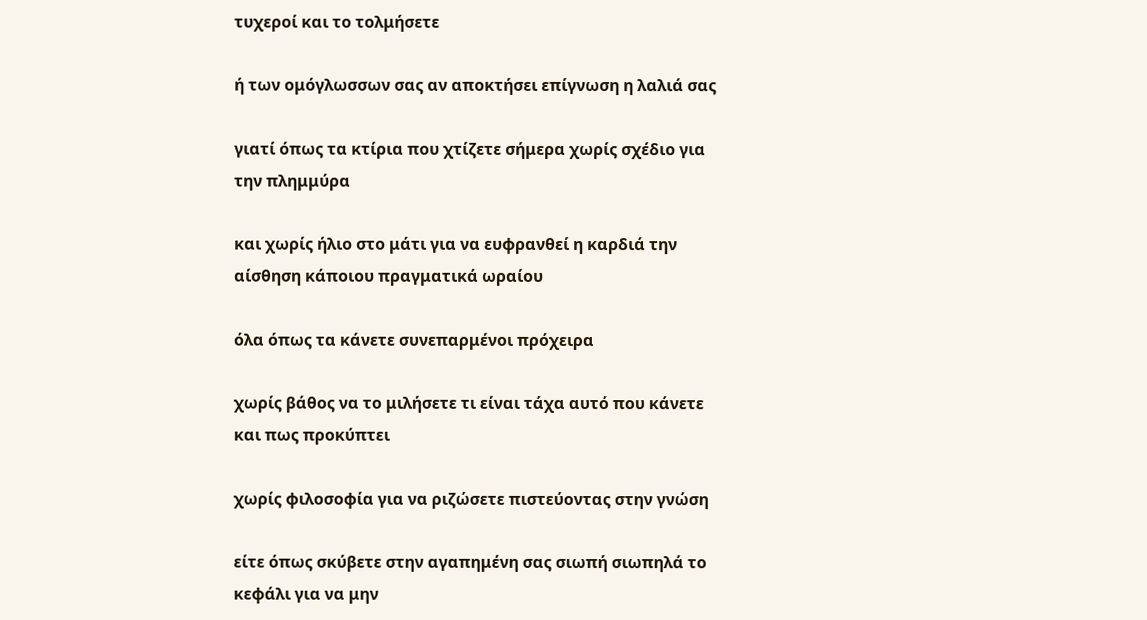τυχεροί και το τολμήσετε

ή των ομόγλωσσων σας αν αποκτήσει επίγνωση η λαλιά σας

γιατί όπως τα κτίρια που χτίζετε σήμερα χωρίς σχέδιο για την πλημμύρα

και χωρίς ήλιο στο μάτι για να ευφρανθεί η καρδιά την αίσθηση κάποιου πραγματικά ωραίου

όλα όπως τα κάνετε συνεπαρμένοι πρόχειρα

χωρίς βάθος να το μιλήσετε τι είναι τάχα αυτό που κάνετε και πως προκύπτει

χωρίς φιλοσοφία για να ριζώσετε πιστεύοντας στην γνώση

είτε όπως σκύβετε στην αγαπημένη σας σιωπή σιωπηλά το κεφάλι για να μην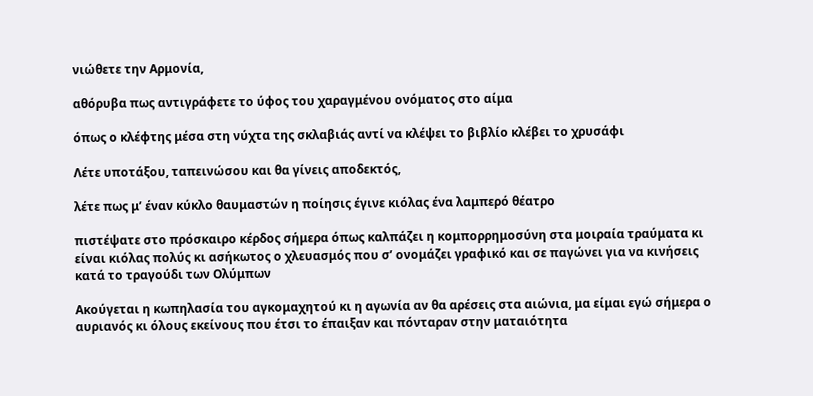νιώθετε την Αρμονία,

αθόρυβα πως αντιγράφετε το ύφος του χαραγμένου ονόματος στο αίμα

όπως ο κλέφτης μέσα στη νύχτα της σκλαβιάς αντί να κλέψει το βιβλίο κλέβει το χρυσάφι

Λέτε υποτάξου, ταπεινώσου και θα γίνεις αποδεκτός,

λέτε πως μ’ έναν κύκλο θαυμαστών η ποίησις έγινε κιόλας ένα λαμπερό θέατρο

πιστέψατε στο πρόσκαιρο κέρδος σήμερα όπως καλπάζει η κομπορρημοσύνη στα μοιραία τραύματα κι είναι κιόλας πολύς κι ασήκωτος ο χλευασμός που σ’ ονομάζει γραφικό και σε παγώνει για να κινήσεις κατά το τραγούδι των Ολύμπων

Ακούγεται η κωπηλασία του αγκομαχητού κι η αγωνία αν θα αρέσεις στα αιώνια, μα είμαι εγώ σήμερα ο αυριανός κι όλους εκείνους που έτσι το έπαιξαν και πόνταραν στην ματαιότητα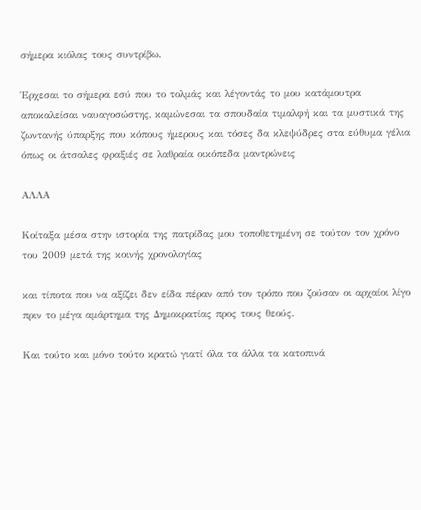σήμερα κιόλας τους συντρίβω.

Έρχεσαι το σήμερα εσύ που το τολμάς και λέγοντάς το μου κατάμουτρα αποκαλείσαι ναυαγοσώστης, καμώνεσαι τα σπουδαία τιμαλφή και τα μυστικά της ζωντανής ύπαρξης που κόπους ήμερους και τόσες δα κλεψύδρες στα εύθυμα γέλια όπως οι άτσαλες φραξιές σε λαθραία οικόπεδα μαντρώνεις

ΑΛΛΑ

Κοίταξα μέσα στην ιστορία της πατρίδας μου τοποθετημένη σε τούτον τον χρόνο του 2009 μετά της κοινής χρονολογίας

και τίποτα που να αξίζει δεν είδα πέραν από τον τρόπο που ζούσαν οι αρχαίοι λίγο πριν το μέγα αμάρτημα της Δημοκρατίας προς τους θεούς.

Και τούτο και μόνο τούτο κρατώ γιατί όλα τα άλλα τα κατοπινά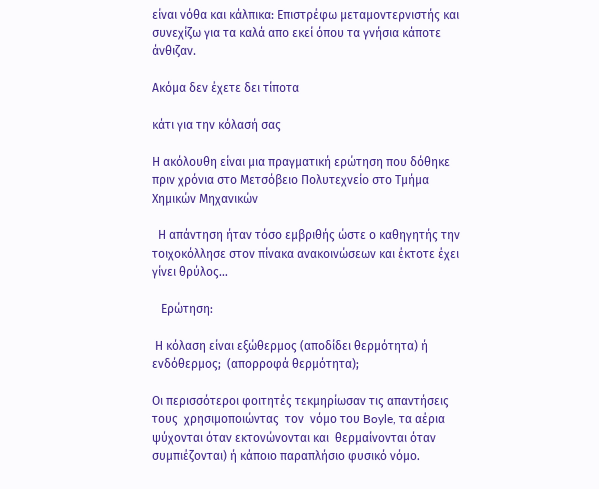είναι νόθα και κάλπικα: Επιστρέφω μεταμοντερνιστής και συνεχίζω για τα καλά απο εκεί όπου τα γνήσια κάποτε άνθιζαν.

Ακόμα δεν έχετε δει τίποτα

κάτι για την κόλασή σας

Η ακόλουθη είναι μια πραγματική ερώτηση που δόθηκε πριν χρόνια στο Μετσόβειο Πολυτεχνείο στο Tμήμα Xημικών Mηχανικών

  Η απάντηση ήταν τόσο εμβριθής ώστε ο καθηγητής την τοιχοκόλλησε στον πίνακα ανακοινώσεων και έκτοτε έχει γίνει θρύλος…

   Ερώτηση:

 Η κόλαση είναι εξώθερμος (αποδίδει θερμότητα) ή ενδόθερμος;  (απορροφά θερμότητα);

Οι περισσότεροι φοιτητές τεκμηρίωσαν τις απαντήσεις τους  χρησιμοποιώντας  τον  νόμο του Boyle, τα αέρια ψύχονται όταν εκτονώνονται και  θερμαίνονται όταν  συμπιέζονται) ή κάποιο παραπλήσιο φυσικό νόμο.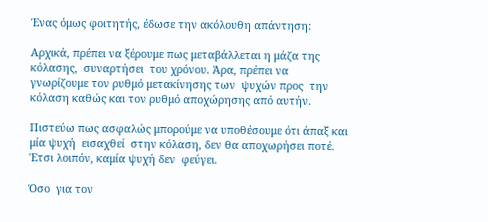Ένας όμως φοιτητής, έδωσε την ακόλουθη απάντηση:

Αρχικά, πρέπει να ξέρουμε πως μεταβάλλεται η μάζα της κόλασης,  συναρτήσει  του χρόνου. Άρα, πρέπει να γνωρίζουμε τον ρυθμό μετακίνησης των  ψυχών προς  την κόλαση καθώς και τον ρυθμό αποχώρησης από αυτήν.

Πιστεύω πως ασφαλώς μπορούμε να υποθέσουμε ότι άπαξ και μία ψυχή  εισαχθεί  στην κόλαση, δεν θα αποχωρήσει ποτέ. Έτσι λοιπόν, καμία ψυχή δεν  φεύγει.

Όσο  για τον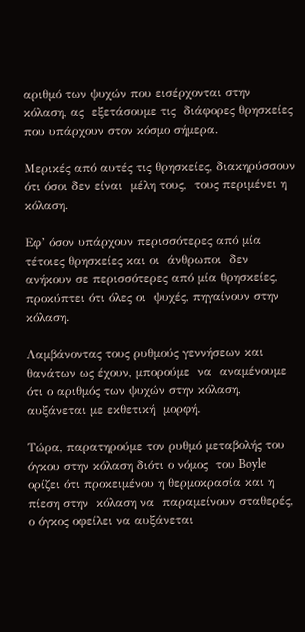αριθμό των ψυχών που εισέρχονται στην κόλαση, ας  εξετάσουμε τις  διάφορες θρησκείες που υπάρχουν στον κόσμο σήμερα.

Μερικές από αυτές τις θρησκείες, διακηρύσσουν ότι όσοι δεν είναι  μέλη τους,  τους περιμένει η κόλαση.

Εφ’ όσον υπάρχουν περισσότερες από μία τέτοιες θρησκείες και οι  άνθρωποι  δεν  ανήκουν σε περισσότερες από μία θρησκείες, προκύπτει ότι όλες οι  ψυχές, πηγαίνουν στην κόλαση.

Λαμβάνοντας τους ρυθμούς γεννήσεων και θανάτων ως έχουν, μπορούμε  να  αναμένουμε ότι ο αριθμός των ψυχών στην κόλαση, αυξάνεται με εκθετική  μορφή.

Τώρα, παρατηρούμε τον ρυθμό μεταβολής του όγκου στην κόλαση διότι ο νόμος  του Boyle ορίζει ότι προκειμένου η θερμοκρασία και η πίεση στην  κόλαση να  παραμείνουν σταθερές, ο όγκος οφείλει να αυξάνεται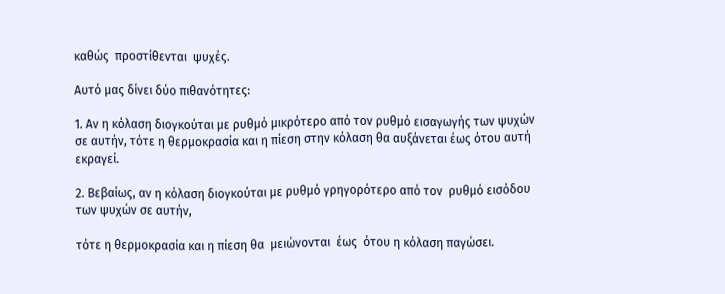καθώς  προστίθενται  ψυχές.

Αυτό μας δίνει δύο πιθανότητες:

1. Αν η κόλαση διογκούται με ρυθμό μικρότερο από τον ρυθμό εισαγωγής των ψυχών σε αυτήν, τότε η θερμοκρασία και η πίεση στην κόλαση θα αυξάνεται έως ότου αυτή εκραγεί.

2. Βεβαίως, αν η κόλαση διογκούται με ρυθμό γρηγορότερο από τον  ρυθμό εισόδου των ψυχών σε αυτήν,

τότε η θερμοκρασία και η πίεση θα  μειώνονται  έως  ότου η κόλαση παγώσει.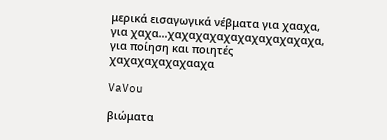μερικά εισαγωγικά νέβματα για χααχα, για χαχα…χαχαχαχαχαχαχαχαχαχαχα, για ποίηση και ποιητές χαχαχαχαχαχααχα

VaVou

βιώματα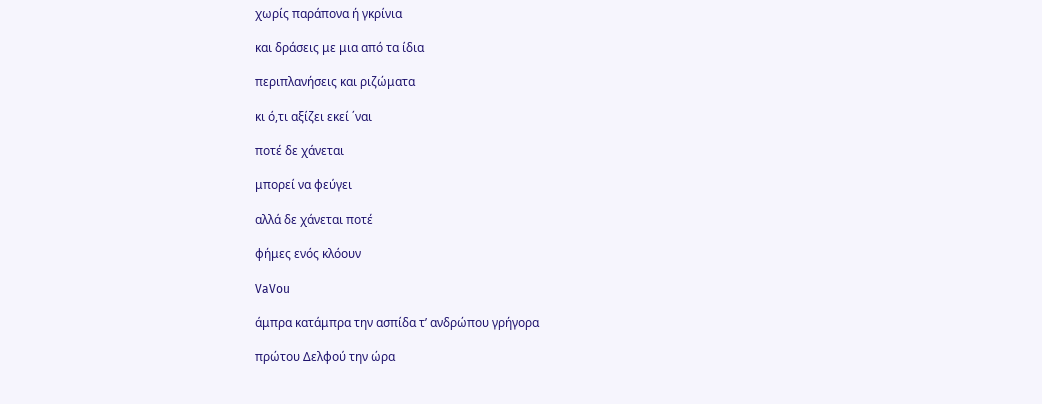χωρίς παράπονα ή γκρίνια

και δράσεις με μια από τα ίδια

περιπλανήσεις και ριζώματα

κι ό,τι αξίζει εκεί ΄ναι

ποτέ δε χάνεται

μπορεί να φεύγει

αλλά δε χάνεται ποτέ

φήμες ενός κλόουν

VaVou

άμπρα κατάμπρα την ασπίδα τ’ ανδρώπου γρήγορα

πρώτου Δελφού την ώρα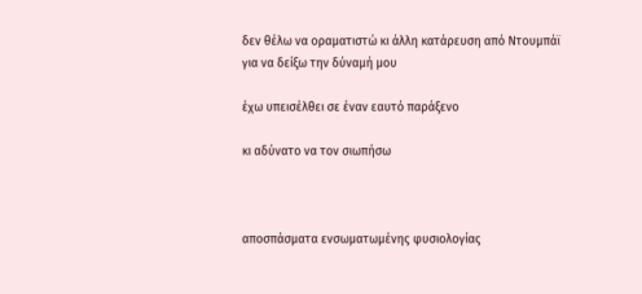δεν θέλω να οραματιστώ κι άλλη κατάρευση από Ντουμπάϊ για να δείξω την δύναμή μου

έχω υπεισέλθει σε έναν εαυτό παράξενο

κι αδύνατο να τον σιωπήσω



αποσπάσματα ενσωματωμένης φυσιολογίας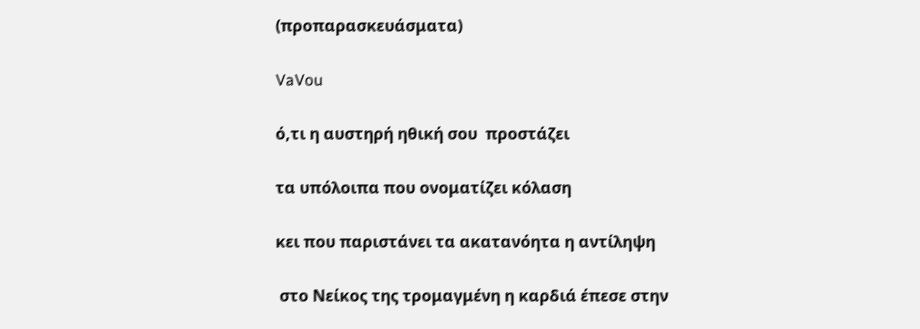(προπαρασκευάσματα)

VaVou

ό,τι η αυστηρή ηθική σου  προστάζει

τα υπόλοιπα που ονοματίζει κόλαση

κει που παριστάνει τα ακατανόητα η αντίληψη

 στο Νείκος της τρομαγμένη η καρδιά έπεσε στην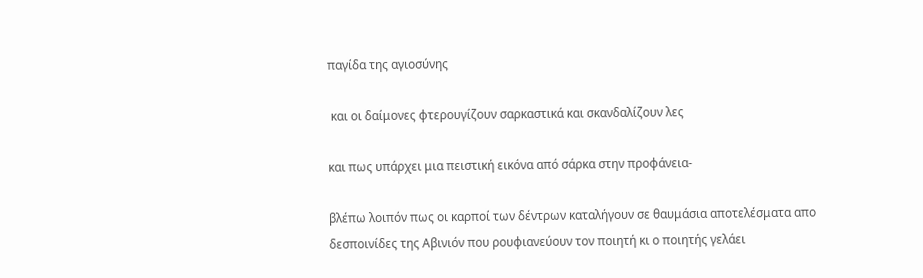παγίδα της αγιοσύνης

 και οι δαίμονες φτερουγίζουν σαρκαστικά και σκανδαλίζουν λες

και πως υπάρχει μια πειστική εικόνα από σάρκα στην προφάνεια-

βλέπω λοιπόν πως οι καρποί των δέντρων καταλήγουν σε θαυμάσια αποτελέσματα απο δεσποινίδες της Αβινιόν που ρουφιανεύουν τον ποιητή κι ο ποιητής γελάει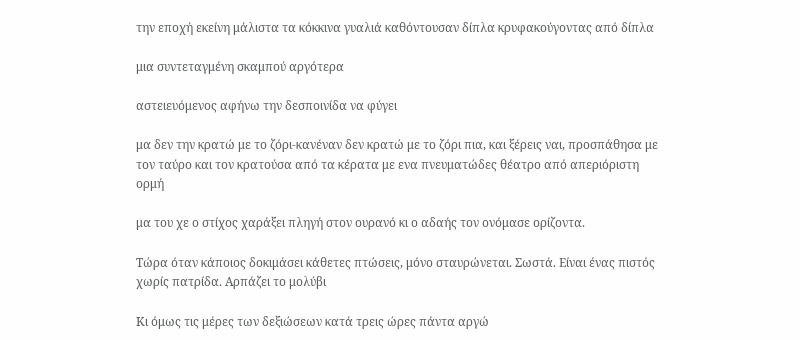την εποχή εκείνη μάλιστα τα κόκκινα γυαλιά καθόντουσαν δίπλα κρυφακούγοντας από δίπλα

μια συντεταγμένη σκαμπού αργότερα

αστειευόμενος αφήνω την δεσποινίδα να φύγει

μα δεν την κρατώ με το ζόρι-κανέναν δεν κρατώ με το ζόρι πια, και ξέρεις ναι, προσπάθησα με τον ταύρο και τον κρατούσα από τα κέρατα με ενα πνευματώδες θέατρο από απεριόριστη ορμή

μα του χε ο στίχος χαράξει πληγή στον ουρανό κι ο αδαής τον ονόμασε ορίζοντα.

Τώρα όταν κάποιος δοκιμάσει κάθετες πτώσεις, μόνο σταυρώνεται. Σωστά. Είναι ένας πιστός χωρίς πατρίδα. Αρπάζει το μολύβι

Κι όμως τις μέρες των δεξιώσεων κατά τρεις ώρες πάντα αργώ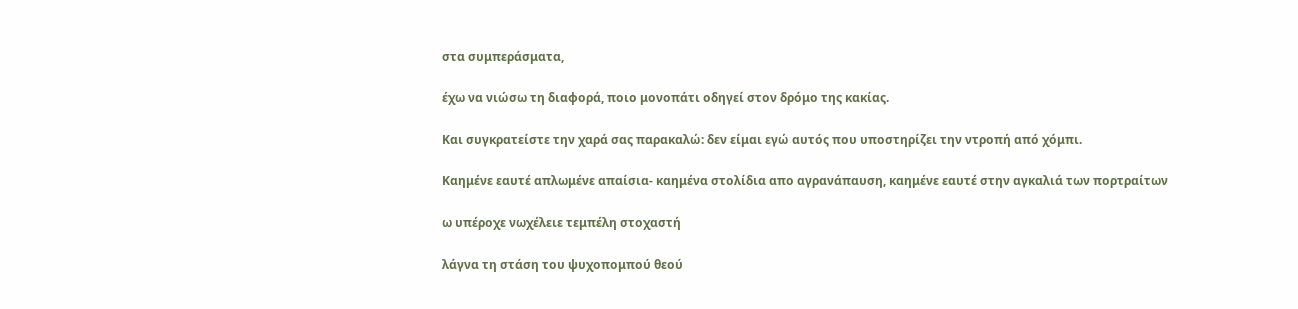στα συμπεράσματα,

έχω να νιώσω τη διαφορά, ποιο μονοπάτι οδηγεί στον δρόμο της κακίας.

Και συγκρατείστε την χαρά σας παρακαλώ: δεν είμαι εγώ αυτός που υποστηρίζει την ντροπή από χόμπι.

Καημένε εαυτέ απλωμένε απαίσια- καημένα στολίδια απο αγρανάπαυση, καημένε εαυτέ στην αγκαλιά των πορτραίτων

ω υπέροχε νωχέλειε τεμπέλη στοχαστή

λάγνα τη στάση του ψυχοπομπού θεού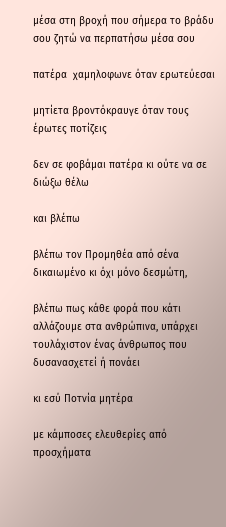μέσα στη βροχή που σήμερα το βράδυ σου ζητώ να περπατήσω μέσα σου

πατέρα  χαμηλοφωνε όταν ερωτεύεσαι

μητίετα βροντόκραυγε όταν τους έρωτες ποτίζεις

δεν σε φοβάμαι πατέρα κι ούτε να σε διώξω θέλω

και βλέπω

βλέπω τον Προμηθέα από σένα δικαιωμένο κι όχι μόνο δεσμώτη,

βλέπω πως κάθε φορά που κάτι αλλάζουμε στα ανθρώπινα, υπάρχει τουλάχιστον ένας άνθρωπος που δυσανασχετεί ή πονάει

κι εσύ Ποτνία μητέρα

με κάμποσες ελευθερίες από προσχήματα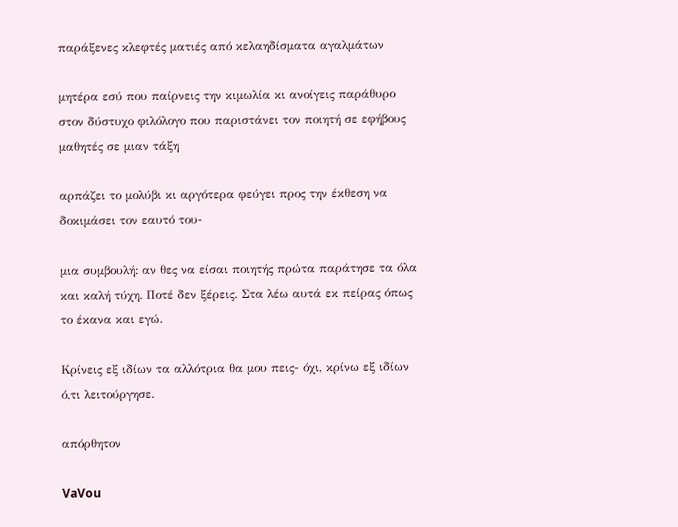παράξενες κλεφτές ματιές από κελαηδίσματα αγαλμάτων

μητέρα εσύ που παίρνεις την κιμωλία κι ανοίγεις παράθυρο στον δύστυχο φιλόλογο που παριστάνει τον ποιητή σε εφήβους μαθητές σε μιαν τάξη

αρπάζει το μολύβι κι αργότερα φεύγει προς την έκθεση να δοκιμάσει τον εαυτό του-

μια συμβουλή: αν θες να είσαι ποιητής πρώτα παράτησε τα όλα και καλή τύχη. Ποτέ δεν ξέρεις. Στα λέω αυτά εκ πείρας όπως το έκανα και εγώ.

Κρίνεις εξ ιδίων τα αλλότρια θα μου πεις- όχι, κρίνω εξ ιδίων ό,τι λειτούργησε.

απόρθητον

VaVou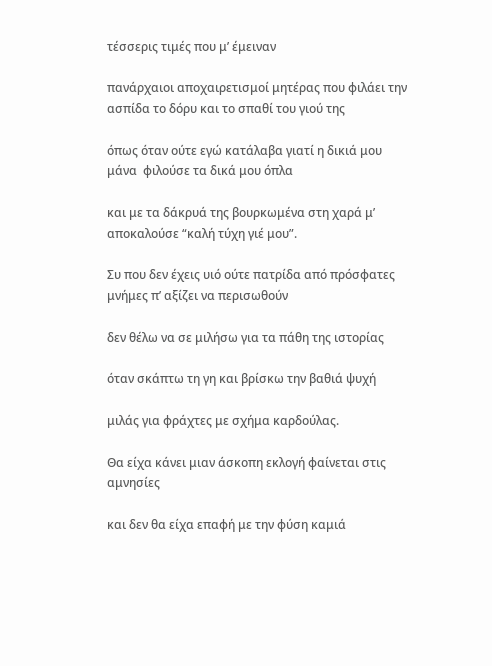τέσσερις τιμές που μ’ έμειναν

πανάρχαιοι αποχαιρετισμοί μητέρας που φιλάει την ασπίδα το δόρυ και το σπαθί του γιού της

όπως όταν ούτε εγώ κατάλαβα γιατί η δικιά μου μάνα  φιλούσε τα δικά μου όπλα

και με τα δάκρυά της βουρκωμένα στη χαρά μ’ αποκαλούσε “καλή τύχη γιέ μου”.

Συ που δεν έχεις υιό ούτε πατρίδα από πρόσφατες μνήμες π’ αξίζει να περισωθούν

δεν θέλω να σε μιλήσω για τα πάθη της ιστορίας

όταν σκάπτω τη γη και βρίσκω την βαθιά ψυχή

μιλάς για φράχτες με σχήμα καρδούλας.

Θα είχα κάνει μιαν άσκοπη εκλογή φαίνεται στις αμνησίες

και δεν θα είχα επαφή με την φύση καμιά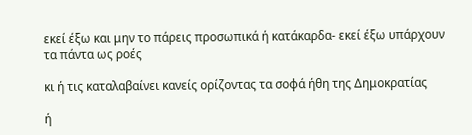εκεί έξω και μην το πάρεις προσωπικά ή κατάκαρδα- εκεί έξω υπάρχουν τα πάντα ως ροές

κι ή τις καταλαβαίνει κανείς ορίζοντας τα σοφά ήθη της Δημοκρατίας

ή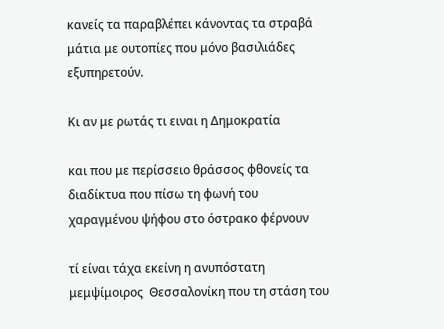κανείς τα παραβλέπει κάνοντας τα στραβά μάτια με ουτοπίες που μόνο βασιλιάδες εξυπηρετούν.

Κι αν με ρωτάς τι ειναι η Δημοκρατία

και που με περίσσειο θράσσος φθονείς τα διαδίκτυα που πίσω τη φωνή του χαραγμένου ψήφου στο όστρακο φέρνουν

τί είναι τάχα εκείνη η ανυπόστατη μεμψίμοιρος  Θεσσαλονίκη που τη στάση του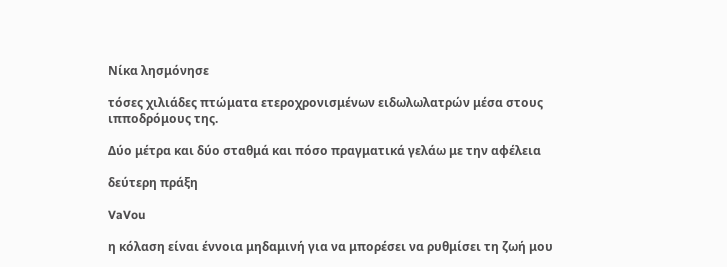Νίκα λησμόνησε

τόσες χιλιάδες πτώματα ετεροχρονισμένων ειδωλωλατρών μέσα στους ιπποδρόμους της.

Δύο μέτρα και δύο σταθμά και πόσο πραγματικά γελάω με την αφέλεια

δεύτερη πράξη

VaVou

η κόλαση είναι έννοια μηδαμινή για να μπορέσει να ρυθμίσει τη ζωή μου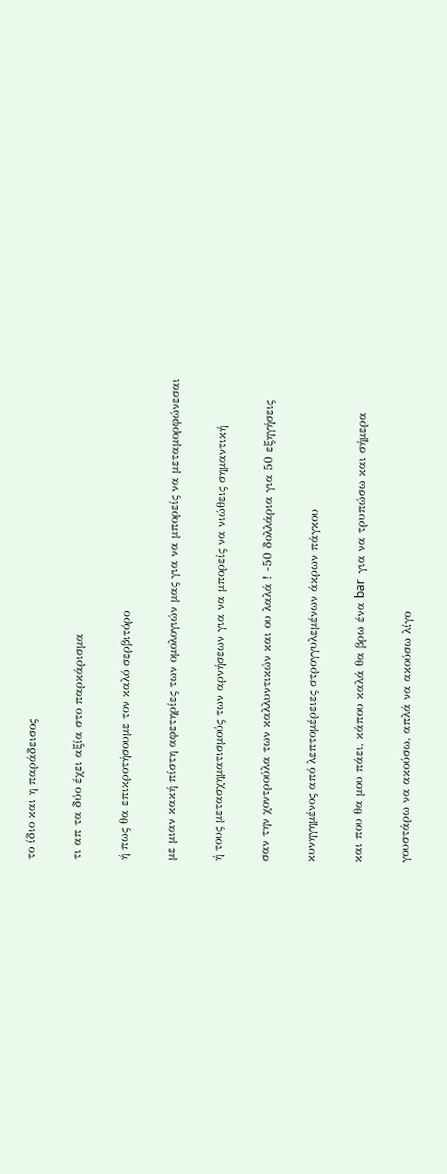το ίδιο και η παράδεισος

τι απ τα δύο έχει αξία στο παρκάρισμα

ή πως θα επικροτήσουμε τον καλό σερβιτόρο

με μιαν κακή πίστη αφετηρίες των ομολογιών μας για να μπορείς να μεταμορφώνεσαι

ή τους μετασχηματισμούς των αρνήσεων για να μπορείς να νιώθεις σημαντική

σαν την χοντρούλα των καλλυντικών και ου λαλά ! -50 δολλάρια για 50 εξηγήσεις

κυνηγημένος από λεπτομέρειες στρογγυλεμένων άκρων πάγκου

και που θα μου πάει, κάπου καλά θα βρω ένα bar  για να τρυπώσω και σήμερα

γουστάρω να ακούσω, απλά να ακούσω λίγο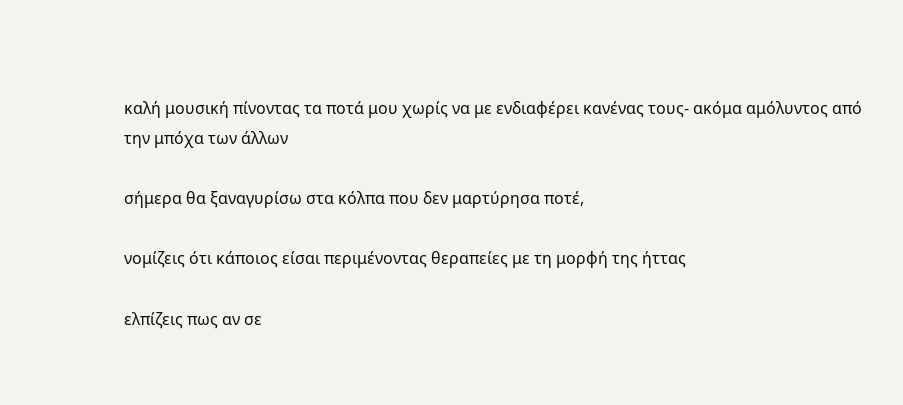καλή μουσική πίνοντας τα ποτά μου χωρίς να με ενδιαφέρει κανένας τους- ακόμα αμόλυντος από την μπόχα των άλλων

σήμερα θα ξαναγυρίσω στα κόλπα που δεν μαρτύρησα ποτέ,

νομίζεις ότι κάποιος είσαι περιμένοντας θεραπείες με τη μορφή της ήττας

ελπίζεις πως αν σε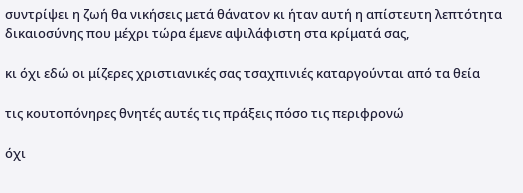συντρίψει η ζωή θα νικήσεις μετά θάνατον κι ήταν αυτή η απίστευτη λεπτότητα δικαιοσύνης που μέχρι τώρα έμενε αψιλάφιστη στα κρίματά σας,

κι όχι εδώ οι μίζερες χριστιανικές σας τσαχπινιές καταργούνται από τα θεία

τις κουτοπόνηρες θνητές αυτές τις πράξεις πόσο τις περιφρονώ

όχι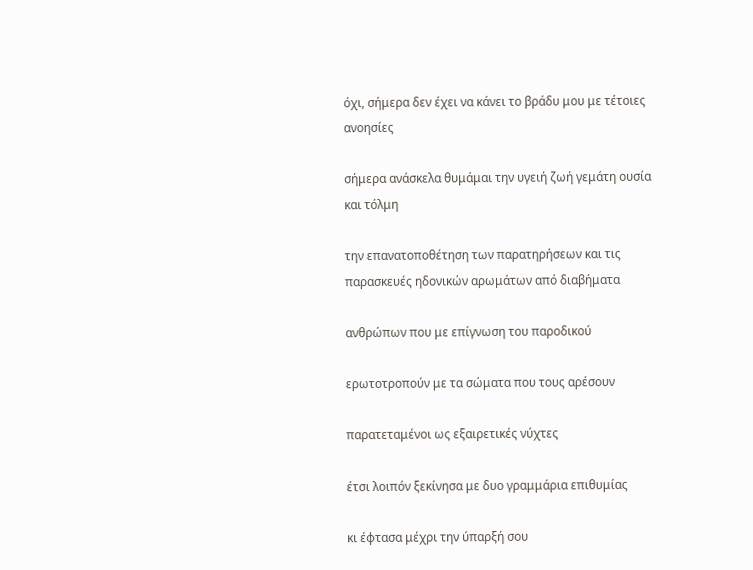όχι, σήμερα δεν έχει να κάνει το βράδυ μου με τέτοιες ανοησίες

σήμερα ανάσκελα θυμάμαι την υγειή ζωή γεμάτη ουσία και τόλμη

την επανατοποθέτηση των παρατηρήσεων και τις παρασκευές ηδονικών αρωμάτων από διαβήματα

ανθρώπων που με επίγνωση του παροδικού

ερωτοτροπούν με τα σώματα που τους αρέσουν

παρατεταμένοι ως εξαιρετικές νύχτες

έτσι λοιπόν ξεκίνησα με δυο γραμμάρια επιθυμίας

κι έφτασα μέχρι την ύπαρξή σου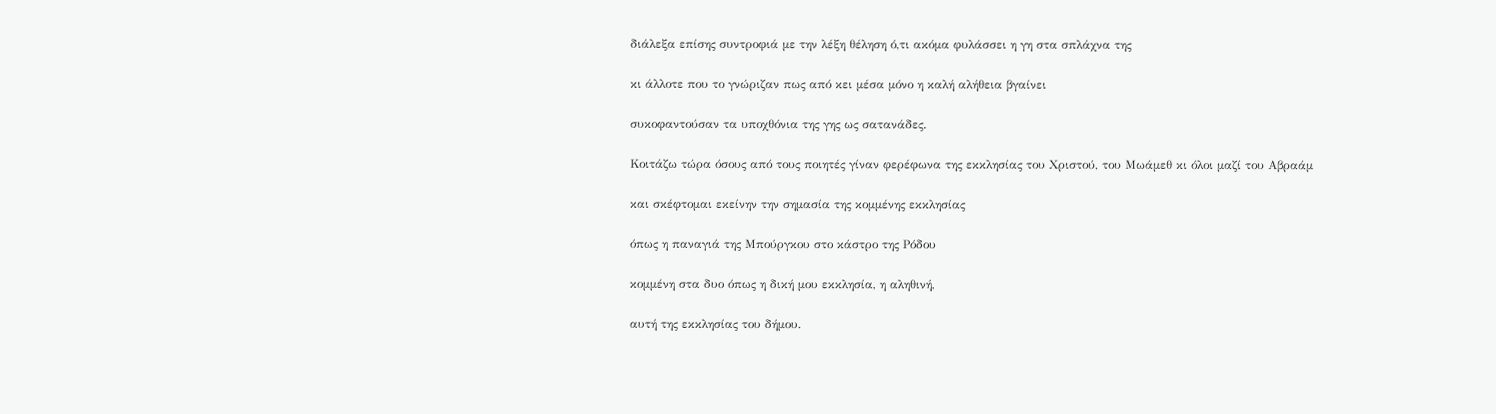διάλεξα επίσης συντροφιά με την λέξη θέληση ό,τι ακόμα φυλάσσει η γη στα σπλάχνα της

κι άλλοτε που το γνώριζαν πως από κει μέσα μόνο η καλή αλήθεια βγαίνει

συκοφαντούσαν τα υποχθόνια της γης ως σατανάδες.

Κοιτάζω τώρα όσους από τους ποιητές γίναν φερέφωνα της εκκλησίας του Χριστού, του Μωάμεθ κι όλοι μαζί του Αβραάμ

και σκέφτομαι εκείνην την σημασία της κομμένης εκκλησίας

όπως η παναγιά της Μπούργκου στο κάστρο της Ρόδου

κομμένη στα δυο όπως η δική μου εκκλησία, η αληθινή,

αυτή της εκκλησίας του δήμου.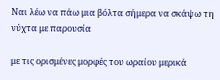Ναι λέω να πάω μια βόλτα σήμερα να σκάψω τη νύχτα με παρουσία

με τις ορισμένες μορφές του ωραίου μερικά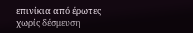επινίκια από έρωτες χωρίς δέσμευση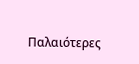Παλαιότερες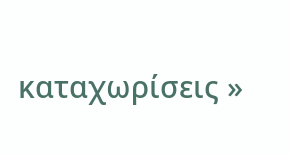καταχωρίσεις »